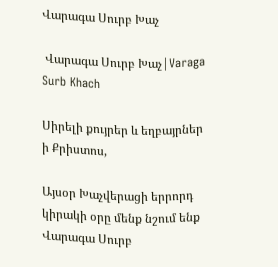Վարագա Սուրբ Խաչ

 Վարագա Սուրբ Խաչ|Varaga Surb Khach

Սիրելի քույրեր և եղբայրներ ի Քրիստոս,

Այսօր Խաչվերացի երրորդ կիրակի օրը մենք նշում ենք Վարագա Սուրբ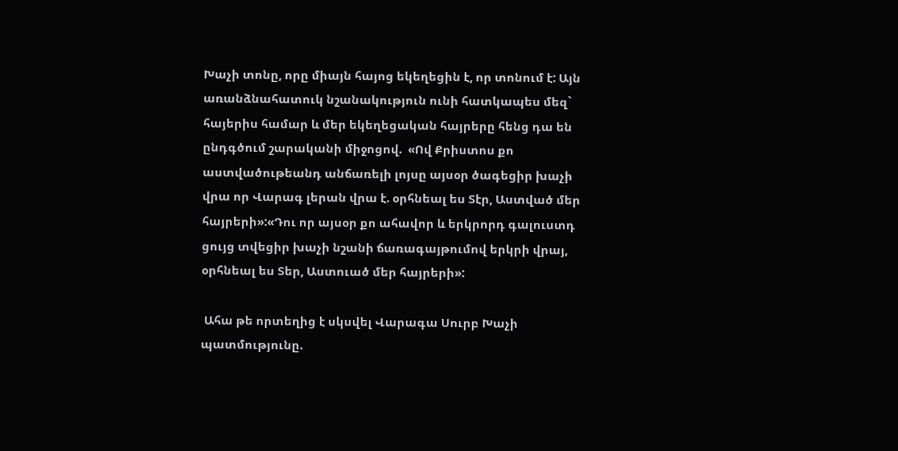Խաչի տոնը, որը միայն հայոց եկեղեցին է, որ տոնում է: Այն առանձնահատուկ նշանակություն ունի հատկապես մեզ` հայերիս համար և մեր եկեղեցական հայրերը հենց դա են ընդգծում շարականի միջոցով.  «Ով Քրիստոս քո աստվածութեանդ անճառելի լոյսը այսօր ծագեցիր խաչի վրա որ Վարագ լերան վրա է. օրհնեալ ես Տէր, Աստված մեր հայրերի»:«Դու որ այսօր քո ահավոր և երկրորդ գալուստդ ցույց տվեցիր խաչի նշանի ճառագայթումով երկրի վրայ, օրհնեալ ես Տեր, Աստուած մեր հայրերի»:

 Ահա թե որտեղից է սկսվել Վարագա Սուրբ Խաչի պատմությունը.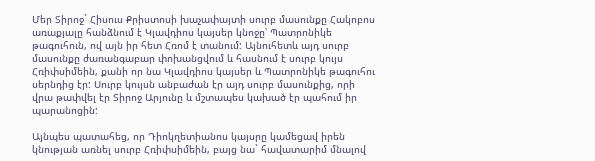Մեր Տիրոջ` Հիսուս Քրիստոսի խաչափայտի սուրբ մասունքը Հակոբոս առաքյալը հանձնում է Կլավդիոս կայսեր կնոջը՝ Պատրոնիկե թագուհուն, ով այն իր հետ Հռոմ է տանում: Այնուհետև այդ սուրբ մասունքը ժառանգաբար փոխանցվում և հասնում է սուրբ կույս Հռիփսիմեին, քանի որ նա Կլավդիոս կայսեր և Պատրոնիկե թագուհու սերնդից էր: Սուրբ կույսն անբաժան էր այդ սուրբ մասունքից, որի վրա թափվել էր Տիրոջ Արյունը և մշտապես կախած էր պահում իր պարանոցին:

Այնպես պատահեց, որ Դիոկղետիանոս կայսրը կամեցավ իրեն կնության առնել սուրբ Հռիփսիմեին, բայց նա` հավատարիմ մնալով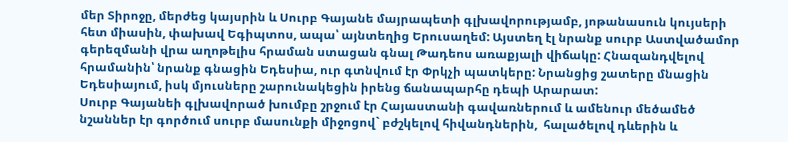մեր Տիրոջը, մերժեց կայսրին և Սուրբ Գայանե մայրապետի գլխավորությամբ, յոթանասուն կույսերի հետ միասին, փախավ Եգիպտոս, ապա՝ այնտեղից Երուսաղեմ: Այստեղ էլ նրանք սուրբ Աստվածամոր գերեզմանի վրա աղոթելիս հրաման ստացան գնալ Թադեոս առաքյալի վիճակը: Հնազանդվելով հրամանին՝ նրանք գնացին Եդեսիա, ուր գտնվում էր Փրկչի պատկերը: Նրանցից շատերը մնացին Եդեսիայում, իսկ մյուսները շարունակեցին իրենց ճանապարհը դեպի Արարատ:
Սուրբ Գայանեի գլխավորած խումբը շրջում էր Հայաստանի գավառներում և ամենուր մեծամեծ նշաններ էր գործում սուրբ մասունքի միջոցով` բժշկելով հիվանդներին,  հալածելով դևերին և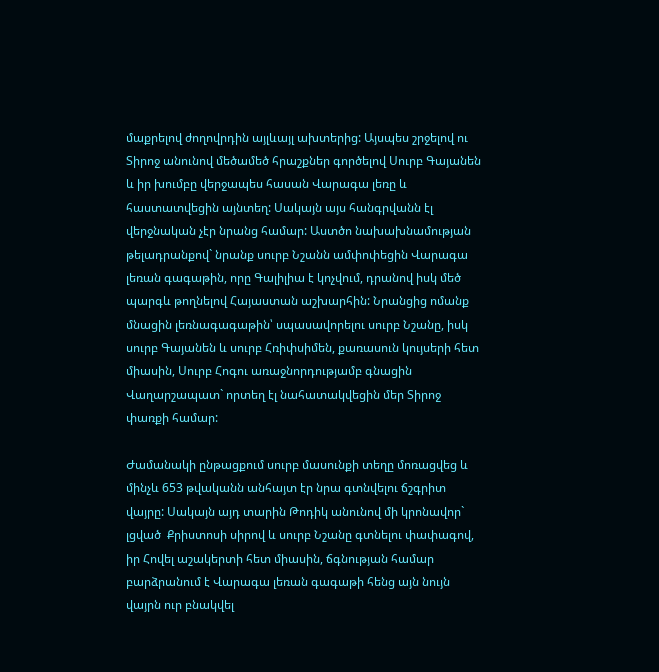մաքրելով ժողովրդին այլևայլ ախտերից: Այսպես շրջելով ու Տիրոջ անունով մեծամեծ հրաշքներ գործելով Սուրբ Գայանեն և իր խումբը վերջապես հասան Վարագա լեռը և հաստատվեցին այնտեղ: Սակայն այս հանգրվանն էլ վերջնական չէր նրանց համար: Աստծո նախախնամության թելադրանքով` նրանք սուրբ Նշանն ամփոփեցին Վարագա լեռան գագաթին, որը Գալիլիա է կոչվում, դրանով իսկ մեծ պարգև թողնելով Հայաստան աշխարհին: Նրանցից ոմանք մնացին լեռնագագաթին՝ սպասավորելու սուրբ Նշանը, իսկ սուրբ Գայանեն և սուրբ Հռիփսիմեն, քառասուն կույսերի հետ միասին, Սուրբ Հոգու առաջնորդությամբ գնացին Վաղարշապատ` որտեղ էլ նահատակվեցին մեր Տիրոջ փառքի համար:

Ժամանակի ընթացքում սուրբ մասունքի տեղը մոռացվեց և մինչև 653 թվականն անհայտ էր նրա գտնվելու ճշգրիտ վայրը: Սակայն այդ տարին Թոդիկ անունով մի կրոնավոր` լցված  Քրիստոսի սիրով և սուրբ Նշանը գտնելու փափագով, իր Հովել աշակերտի հետ միասին, ճգնության համար բարձրանում է Վարագա լեռան գագաթի հենց այն նույն վայրն ուր բնակվել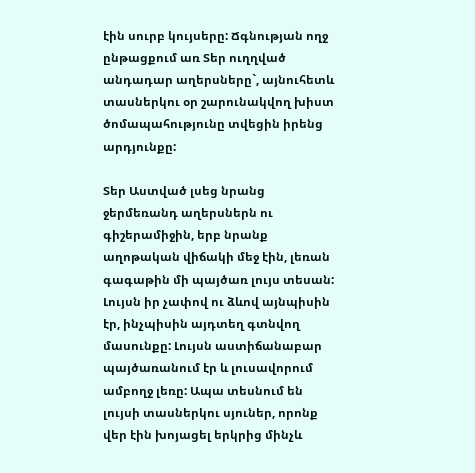էին սուրբ կույսերը: Ճգնության ողջ ընթացքում առ Տեր ուղղված անդադար աղերսները`, այնուհետև տասներկու օր շարունակվող խիստ ծոմապահությունը տվեցին իրենց արդյունքը:

Տեր Աստված լսեց նրանց ջերմեռանդ աղերսներն ու գիշերամիջին, երբ նրանք աղոթական վիճակի մեջ էին, լեռան գագաթին մի պայծառ լույս տեսան: Լույսն իր չափով ու ձևով այնպիսին էր, ինչպիսին այդտեղ գտնվող մասունքը: Լույսն աստիճանաբար պայծառանում էր և լուսավորում ամբողջ լեռը: Ապա տեսնում են լույսի տասներկու սյուներ, որոնք վեր էին խոյացել երկրից մինչև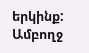երկինք: Ամբողջ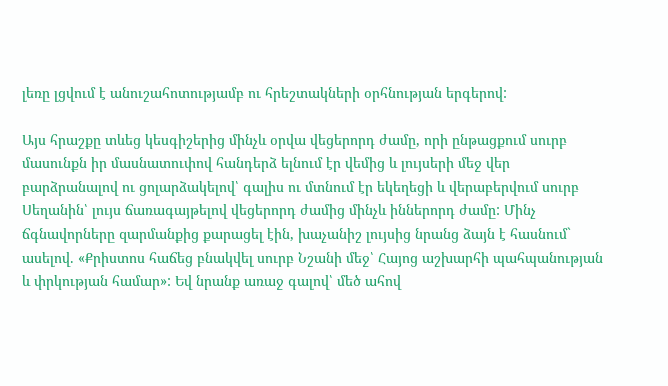լեռը լցվում է անուշահոտությամբ ու հրեշտակների օրհնության երգերով:

Այս հրաշքը տևեց կեսգիշերից մինչև օրվա վեցերորդ ժամը, որի ընթացքում սուրբ մասունքն իր մասնատուփով հանդերձ ելնում էր վեմից և լույսերի մեջ վեր բարձրանալով ու ցոլարձակելով՝ գալիս ու մտնում էր եկեղեցի և վերաբերվում սուրբ Սեղանին՝ լույս ճառագայթելով վեցերորդ ժամից մինչև իններորդ ժամը: Մինչ ճգնավորները զարմանքից քարացել էին, խաչանիշ լույսից նրանց ձայն է հասնում` ասելով. «Քրիստոս հաճեց բնակվել սուրբ Նշանի մեջ՝ Հայոց աշխարհի պահպանության և փրկության համար»: Եվ նրանք առաջ գալով՝ մեծ ահով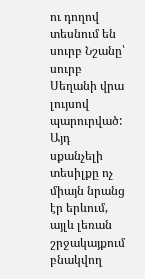ու դողով տեսնում են սուրբ Նշանը՝ սուրբ Սեղանի վրա լույսով պարուրված:
Այդ սքանչելի տեսիլքը ոչ միայն նրանց էր երևում, այլև լեռան շրջակայքում բնակվող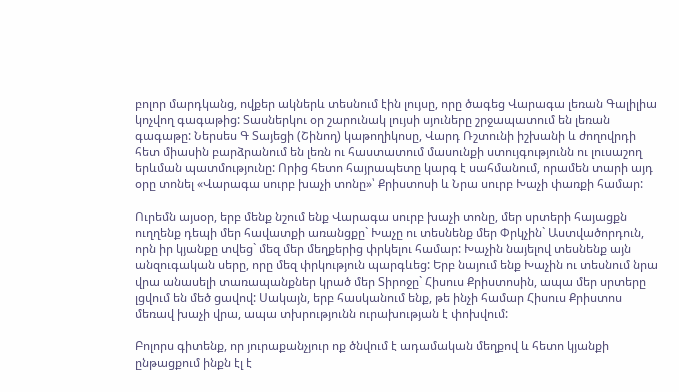բոլոր մարդկանց, ովքեր ակներև տեսնում էին լույսը, որը ծագեց Վարագա լեռան Գալիլիա կոչվող գագաթից: Տասներկու օր շարունակ լույսի սյուները շրջապատում են լեռան գագաթը: Ներսես Գ Տայեցի (Շինող) կաթողիկոսը, Վարդ Ռշտունի իշխանի և ժողովրդի հետ միասին բարձրանում են լեռն ու հաստատում մասունքի ստույգությունն ու լուսաշող երևման պատմությունը: Որից հետո հայրապետը կարգ է սահմանում, որամեն տարի այդ օրը տոնել «Վարագա սուրբ խաչի տոնը»՝ Քրիստոսի և Նրա սուրբ Խաչի փառքի համար:

Ուրեմն այսօր, երբ մենք նշում ենք Վարագա սուրբ խաչի տոնը, մեր սրտերի հայացքն ուղղենք դեպի մեր հավատքի առանցքը` Խաչը ու տեսնենք մեր Փրկչին` Աստվածորդուն, որն իր կյանքը տվեց` մեզ մեր մեղքերից փրկելու համար: Խաչին նայելով տեսնենք այն անզուգական սերը, որը մեզ փրկություն պարգևեց: Երբ նայում ենք Խաչին ու տեսնում նրա վրա անասելի տառապանքներ կրած մեր Տիրոջը` Հիսուս Քրիստոսին, ապա մեր սրտերը լցվում են մեծ ցավով: Սակայն, երբ հասկանում ենք, թե ինչի համար Հիսուս Քրիստոս մեռավ խաչի վրա, ապա տխրությունն ուրախության է փոխվում:

Բոլորս գիտենք, որ յուրաքանչյուր ոք ծնվում է ադամական մեղքով և հետո կյանքի ընթացքում ինքն էլ է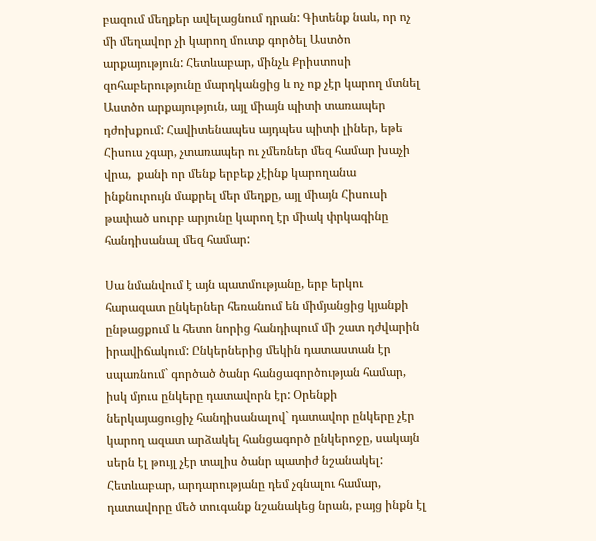բազում մեղքեր ավելացնում դրան: Գիտենք նաև, որ ոչ մի մեղավոր չի կարող մուտք գործել Աստծո արքայություն: Հետևաբար, մինչև Քրիստոսի զոհաբերությունը մարդկանցից և ոչ ոք չէր կարող մտնել Աստծո արքայություն, այլ միայն պիտի տառապեր դժոխքում: Հավիտենապես այդպես պիտի լիներ, եթե Հիսուս չգար, չտառապեր ու չմեռներ մեզ համար խաչի վրա,  քանի որ մենք երբեք չէինք կարողանա ինքնուրույն մաքրել մեր մեղքը, այլ միայն Հիսուսի թափած սուրբ արյունը կարող էր միակ փրկագինը հանդիսանալ մեզ համար:

Սա նմանվում է այն պատմությանը, երբ երկու հարազատ ընկերներ հեռանում են միմյանցից կյանքի ընթացքում և հետո նորից հանդիպում մի շատ դժվարին իրավիճակում: Ընկերներից մեկին դատաստան էր սպառնում` գործած ծանր հանցագործության համար, իսկ մյուս ընկերը դատավորն էր: Օրենքի ներկայացուցիչ հանդիսանալով` դատավոր ընկերը չէր կարող ազատ արձակել հանցագործ ընկերոջը, սակայն սերն էլ թույլ չէր տալիս ծանր պատիժ նշանակել: Հետևաբար, արդարությանը դեմ չգնալու համար, դատավորը մեծ տուգանք նշանակեց նրան, բայց ինքն էլ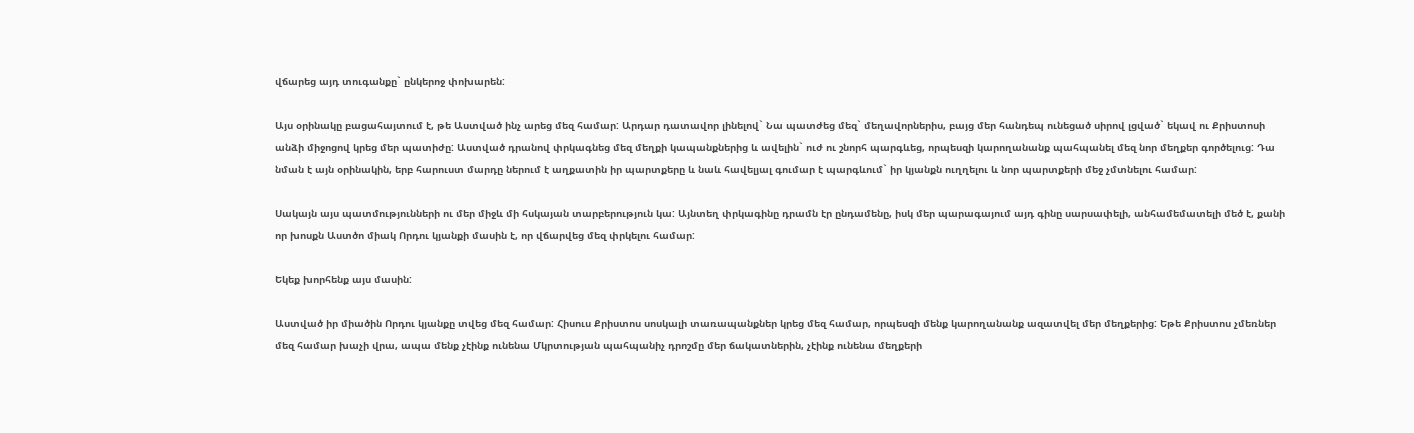վճարեց այդ տուգանքը` ընկերոջ փոխարեն:

Այս օրինակը բացահայտում է, թե Աստված ինչ արեց մեզ համար: Արդար դատավոր լինելով` Նա պատժեց մեզ` մեղավորներիս, բայց մեր հանդեպ ունեցած սիրով լցված` եկավ ու Քրիստոսի անձի միջոցով կրեց մեր պատիժը: Աստված դրանով փրկագնեց մեզ մեղքի կապանքներից և ավելին` ուժ ու շնորհ պարգևեց, որպեսզի կարողանանք պահպանել մեզ նոր մեղքեր գործելուց: Դա նման է այն օրինակին, երբ հարուստ մարդը ներում է աղքատին իր պարտքերը և նաև հավելյալ գումար է պարգևում` իր կյանքն ուղղելու և նոր պարտքերի մեջ չմտնելու համար:

Սակայն այս պատմությունների ու մեր միջև մի հսկայան տարբերություն կա: Այնտեղ փրկագինը դրամն էր ընդամենը, իսկ մեր պարագայում այդ գինը սարսափելի, անհամեմատելի մեծ է, քանի որ խոսքն Աստծո միակ Որդու կյանքի մասին է, որ վճարվեց մեզ փրկելու համար:

Եկեք խորհենք այս մասին:

Աստված իր միածին Որդու կյանքը տվեց մեզ համար: Հիսուս Քրիստոս սոսկալի տառապանքներ կրեց մեզ համար, որպեսզի մենք կարողանանք ազատվել մեր մեղքերից: Եթե Քրիստոս չմեռներ մեզ համար խաչի վրա, ապա մենք չէինք ունենա Մկրտության պահպանիչ դրոշմը մեր ճակատներին, չէինք ունենա մեղքերի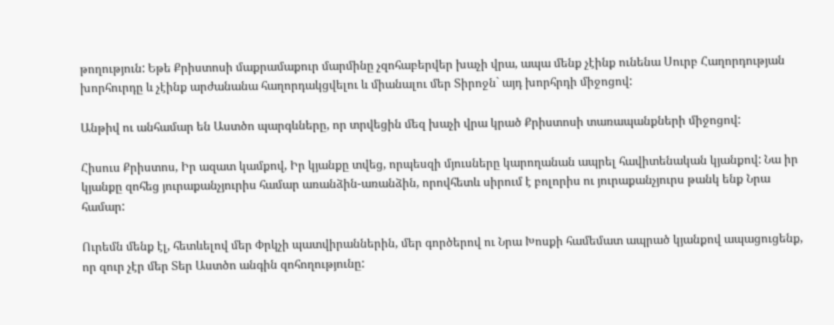թողություն: Եթե Քրիստոսի մաքրամաքուր մարմինը չզոհաբերվեր խաչի վրա, ապա մենք չէինք ունենա Սուրբ Հաղորդության խորհուրդը և չէինք արժանանա հաղորդակցվելու և միանալու մեր Տիրոջն` այդ խորհրդի միջոցով:

Անթիվ ու անհամար են Աստծո պարգևները, որ տրվեցին մեզ խաչի վրա կրած Քրիստոսի տառապանքների միջոցով:

Հիսուս Քրիստոս, Իր ազատ կամքով, Իր կյանքը տվեց, որպեսզի մյուսները կարողանան ապրել հավիտենական կյանքով: Նա իր կյանքը զոհեց յուրաքանչյուրիս համար առանձին-առանձին, որովհետև սիրում է բոլորիս ու յուրաքանչյուրս թանկ ենք Նրա  համար:

Ուրեմն մենք էլ, հետևելով մեր Փրկչի պատվիրաններին, մեր գործերով ու Նրա Խոսքի համեմատ ապրած կյանքով ապացուցենք, որ զուր չէր մեր Տեր Աստծո անգին զոհողությունը: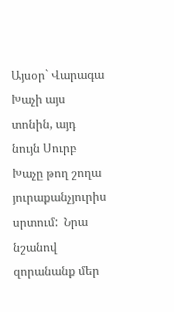Այսօր` Վարագա Խաչի այս տոնին, այդ նույն Սուրբ Խաչը թող շողա յուրաքանչյուրիս սրտում:  Նրա նշանով զորանանք մեր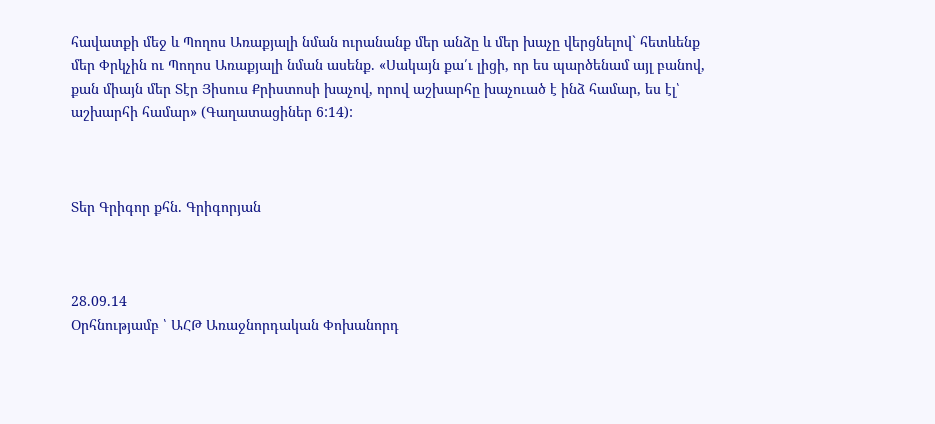հավատքի մեջ և Պողոս Առաքյալի նման ուրանանք մեր անձը և մեր խաչը վերցնելով` հետևենք մեր Փրկչին ու Պողոս Առաքյալի նման ասենք. «Սակայն քա՛ւ լիցի, որ ես պարծենամ այլ բանով, քան միայն մեր Տէր Յիսուս Քրիստոսի խաչով, որով աշխարհը խաչուած է ինձ համար, ես էլ՝ աշխարհի համար» (Գաղատացիներ 6:14):



Տեր Գրիգոր քհն. Գրիգորյան



28.09.14
Օրհնությամբ ՝ ԱՀԹ Առաջնորդական Փոխանորդ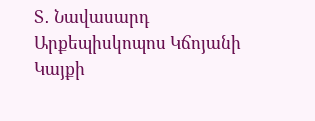Տ․ Նավասարդ Արքեպիսկոպոս Կճոյանի
Կայքի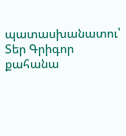պատասխանատու՝ Տեր Գրիգոր քահանա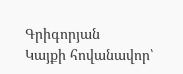Գրիգորյան
Կայքի հովանավոր՝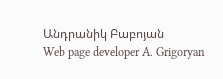Անդրանիկ Բաբոյան
Web page developer A. Grigoryan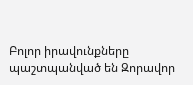Բոլոր իրավունքները պաշտպանված են Զորավոր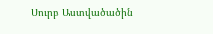Սուրբ Աստվածածին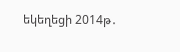եկեղեցի 2014թ․